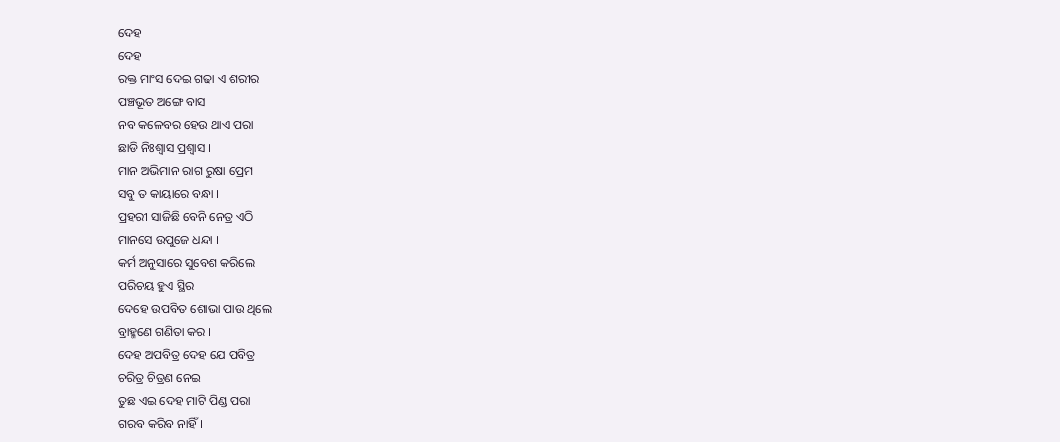ଦେହ
ଦେହ
ରକ୍ତ ମାଂସ ଦେଇ ଗଢା ଏ ଶରୀର
ପଞ୍ଚଭୂତ ଅଙ୍ଗେ ବାସ
ନବ କଳେବର ହେଉ ଥାଏ ପରା
ଛାଡି ନିଃଶ୍ୱାସ ପ୍ରଶ୍ଵାସ ।
ମାନ ଅଭିମାନ ରାଗ ରୁଷା ପ୍ରେମ
ସବୁ ତ କାୟାରେ ବନ୍ଧା ।
ପ୍ରହରୀ ସାଜିଛି ବେନି ନେତ୍ର ଏଠି
ମାନସେ ଉପୁଜେ ଧନ୍ଦା ।
କର୍ମ ଅନୁସାରେ ସୁବେଶ କରିଲେ
ପରିଚୟ ହୁଏ ସ୍ଥିର
ଦେହେ ଉପବିତ ଶୋଭା ପାଉ ଥିଲେ
ବ୍ରାହ୍ମଣେ ଗଣିତା କର ।
ଦେହ ଅପବିତ୍ର ଦେହ ଯେ ପବିତ୍ର
ଚରିତ୍ର ଚିତ୍ରଣ ନେଇ
ତୁଛ ଏଇ ଦେହ ମାଟି ପିଣ୍ଡ ପରା
ଗରବ କରିବ ନାହିଁ ।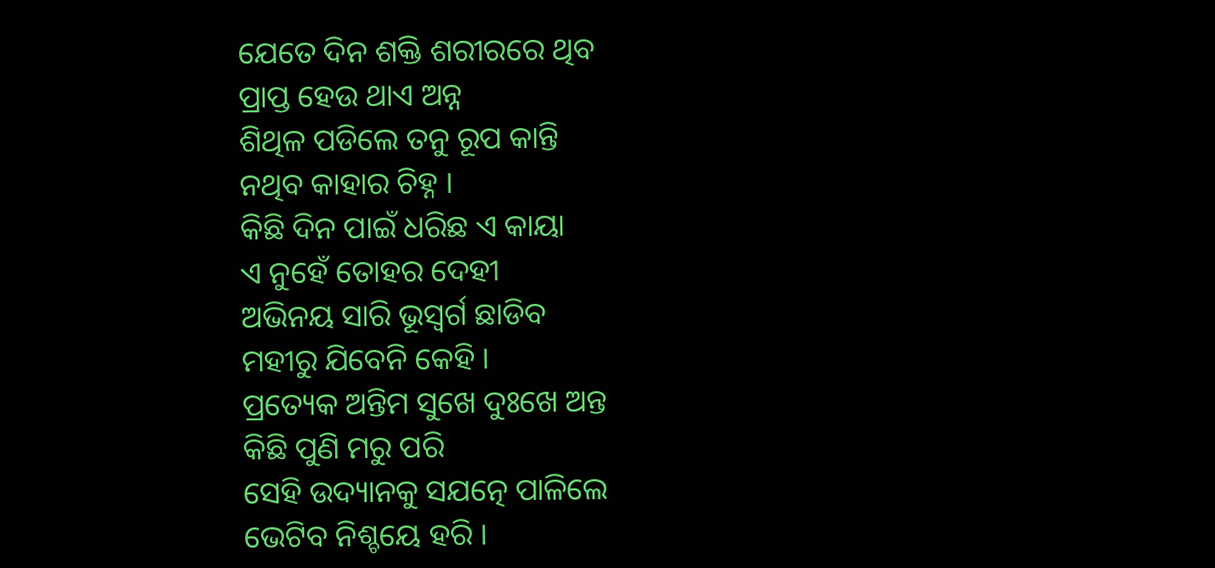ଯେତେ ଦିନ ଶକ୍ତି ଶରୀରରେ ଥିବ
ପ୍ରାପ୍ତ ହେଉ ଥାଏ ଅନ୍ନ
ଶିଥିଳ ପଡିଲେ ତନୁ ରୂପ କାନ୍ତି
ନଥିବ କାହାର ଚିହ୍ନ ।
କିଛି ଦିନ ପାଇଁ ଧରିଛ ଏ କାୟା
ଏ ନୁହେଁ ତୋହର ଦେହୀ
ଅଭିନୟ ସାରି ଭୂସ୍ବର୍ଗ ଛାଡିବ
ମହୀରୁ ଯିବେନି କେହି ।
ପ୍ରତ୍ୟେକ ଅନ୍ତିମ ସୁଖେ ଦୁଃଖେ ଅନ୍ତ
କିଛି ପୁଣି ମରୁ ପରି
ସେହି ଉଦ୍ୟାନକୁ ସଯତ୍ନେ ପାଳିଲେ
ଭେଟିବ ନିଶ୍ଚୟେ ହରି ।